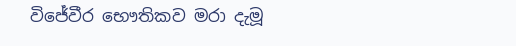විජේවීර භෞතිකව මරා දැමූ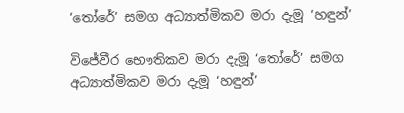‘තෝරේ’ සමග අධ්‍යාත්මිකව මරා දැමූ ‘හඳුන්’

විජේවීර භෞතිකව මරා දැමූ ‘තෝරේ’ සමග අධ්‍යාත්මිකව මරා දැමූ ‘හඳුන්’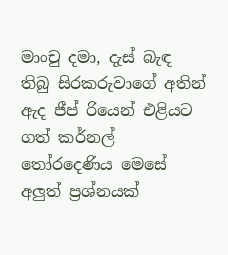මාංචු දමා, දැස් බැඳ තිබු සිරකරුවාගේ අතින් ඇද ජීප් රියෙන් එළියට ගත් කර්නල් තෝරදෙණිය මෙසේ අලුත් ප්‍රශ්නයක්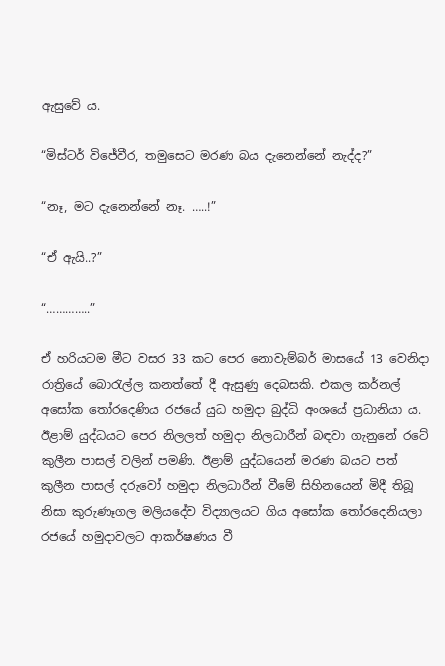ඇසුවේ ය.

“මිස්ටර් විජේවීර, තමුසෙට මරණ බය දැනෙන්නේ නැද්ද?”

“නෑ, මට දැනෙන්නේ නෑ. …..!”

“ඒ ඇයි..?”

“…………..”

ඒ හරියටම මීට වසර 33 කට පෙර නොවැම්බර් මාසයේ 13 වෙනිදා රාත්‍රියේ බොරැල්ල කනත්තේ දී ඇසුණු දෙබසකි. එකල කර්නල් අසෝක තෝරදෙණිය රජයේ යුධ හමුදා බුද්ධි අංශයේ ප්‍රධානියා ය. ඊළාම් යුද්ධයට පෙර නිලලත් හමුදා නිලධාරීන් බඳවා ගැනුනේ රටේ කුලීන පාසල් වලින් පමණි. ඊළාම් යුද්ධයෙන් මරණ බයට පත් කුලීන පාසල් දරුවෝ හමුදා නිලධාරීන් වීමේ සිහිනයෙන් මිදී තිබූ නිසා කුරුණෑගල මලියදේව විද්‍යාලයට ගිය අසෝක තෝරදෙනියලා රජයේ හමුදාවලට ආකර්ෂණය වී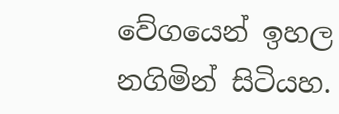වේගයෙන් ඉහල නගිමින් සිටියහ.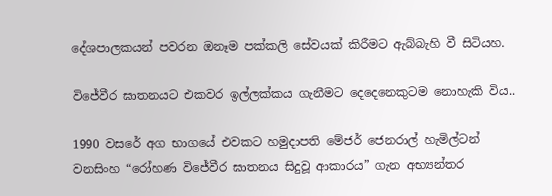දේශපාලකයන් පවරන ඔනෑම පක්කලි සේවයක් කිරීමට ඇබ්බැහි වී සිටියහ.

විජේවීර ඝාතනයට එකවර ඉල්ලක්කය ගැනීමට දෙදෙනෙකුටම නොහැකි විය..

1990 වසරේ අග භාගයේ එවකට හමුදාපති මේජර් ජෙනරාල් හැමිල්ටන් වනසිංහ “රෝහණ විජේවීර ඝාතනය සිදුවූ ආකාරය” ගැන අභ්‍යන්තර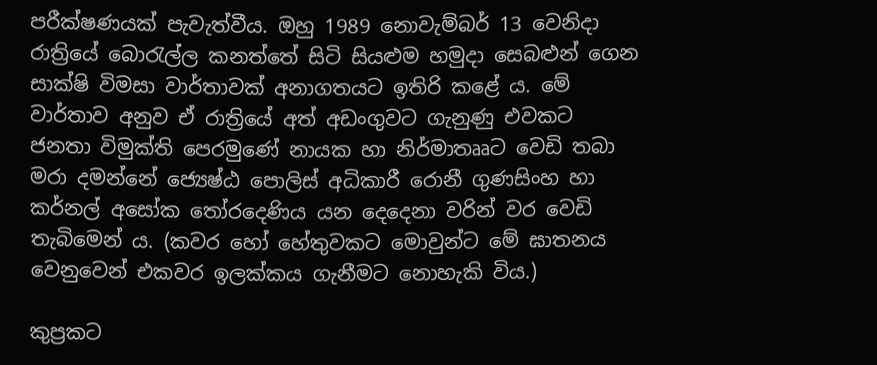පරීක්ෂණයක් පැවැත්වීය. ඔහු 1989 නොවැම්බර් 13 වෙනිදා රාත්‍රියේ බොරැල්ල කනත්තේ සිටි සියළුම හමුදා සෙබළුන් ගෙන සාක්ෂි විමසා වාර්තාවක් අනාගතයට ඉතිරි කළේ ය. මේ වාර්තාව අනුව ඒ රාත්‍රියේ අත් අඩංගුවට ගැනුණු එවකට ජනතා විමුක්ති පෙරමුණේ නායක හා නිර්මාතෲට වෙඩි තබා මරා දමන්නේ ජ්‍යෙෂ්ඨ පොලිස් අධිකාරී රොනී ගුණසිංහ හා කර්නල් අසෝක තෝරදෙණිය යන දෙදෙනා වරින් වර වෙඩි තැබිමෙන් ය. (කවර හෝ හේතුවකට මොවුන්ට මේ ඝාතනය වෙනුවෙන් එකවර ඉලක්කය ගැනීමට නොහැකි විය.)

කුප්‍රකට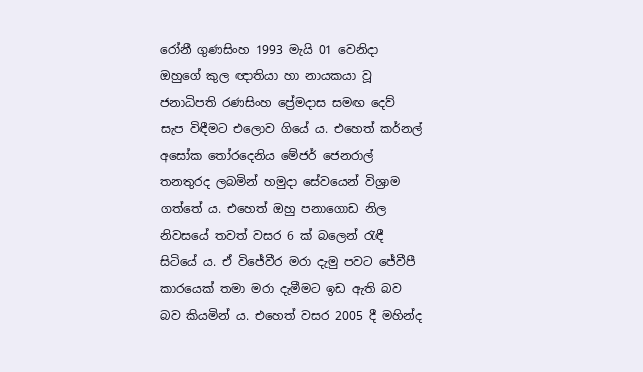රෝනී ගුණසිංහ 1993 මැයි 01 වෙනිදා ඔහුගේ කුල ඥාතියා හා නායකයා වූ ජනාධිපති රණසිංහ ප්‍රේමදාස සමඟ දෙව් සැප විඳීමට එලොව ගියේ ය. එහෙත් කර්නල් අසෝක තෝරදෙනිය මේජර් ජෙනරාල් තනතුරද ලබමින් හමුදා සේවයෙන් විශ්‍රාම ගත්තේ ය. එහෙත් ඔහු පනාගොඩ නිල නිවසයේ තවත් වසර 6 ක් බලෙන් රැඳී සිටියේ ය. ඒ විජේවීර මරා දැමු පවට ජේවීපී කාරයෙක් තමා මරා දැමීමට ඉඩ ඇති බව බව කියමින් ය. එහෙත් වසර 2005 දී මහින්ද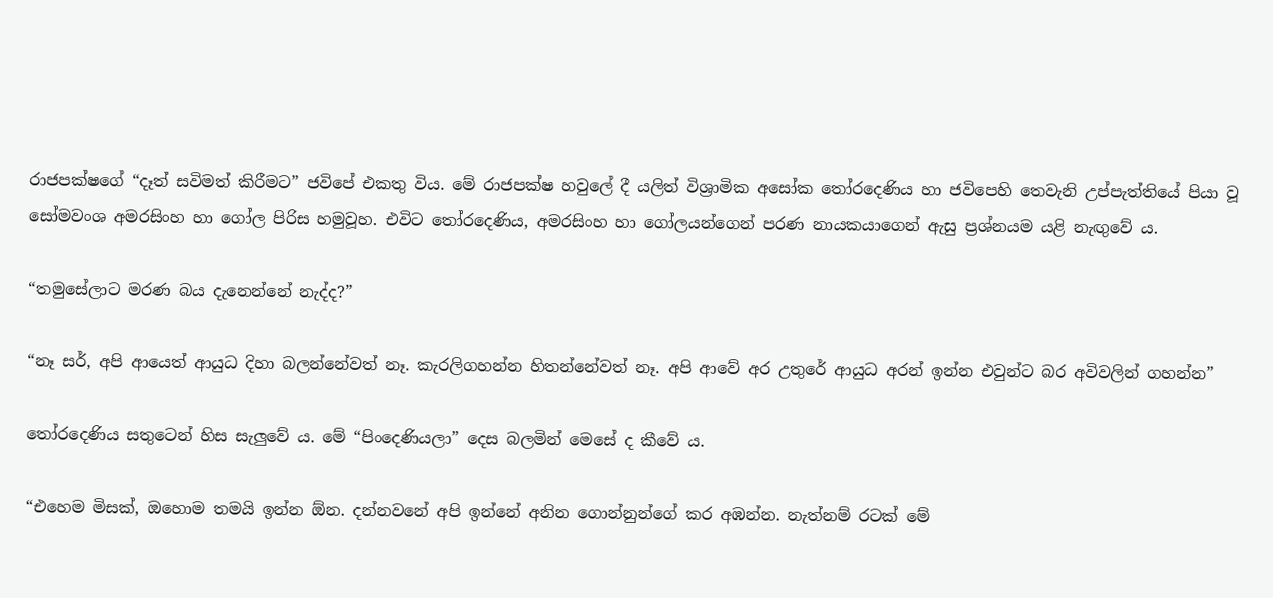රාජපක්ෂගේ “දෑත් සවිමත් කිරීමට” ජවිපේ එකතු විය. මේ රාජපක්ෂ හවුලේ දී යලිත් විශ්‍රාමික අසෝක තෝරදෙණිය හා ජවිපෙහි තෙවැනි උප්පැත්තියේ පියා වූ සෝමවංශ අමරසිංහ හා ගෝල පිරිස හමුවූහ. එවිට තෝරදෙණිය, අමරසිංහ හා ගෝලයන්ගෙන් පරණ නායකයාගෙන් ඇසු ප්‍රශ්නයම යළි නැඟුවේ ය.

“තමුසේලාට මරණ බය දැනෙන්නේ නැද්ද?”

“නෑ සර්, අපි ආයෙත් ආයුධ දිහා බලන්නේවත් නෑ. කැරලිගහන්න හිතන්නේවත් නෑ. අපි ආවේ අර උතුරේ ආයුධ අරන් ඉන්න එවුන්ට බර අවිවලින් ගහන්න”

තෝරදෙණිය සතුටෙන් හිස සැලුවේ ය. මේ “පිංදෙණියලා” දෙස බලමින් මෙසේ ද කීවේ ය.

“එහෙම මිසක්, ඔහොම තමයි ඉන්න ඕන. දන්නවනේ අපි ඉන්නේ අනින ගොන්නුන්ගේ කර අඹන්න. නැත්නම් රටක් මේ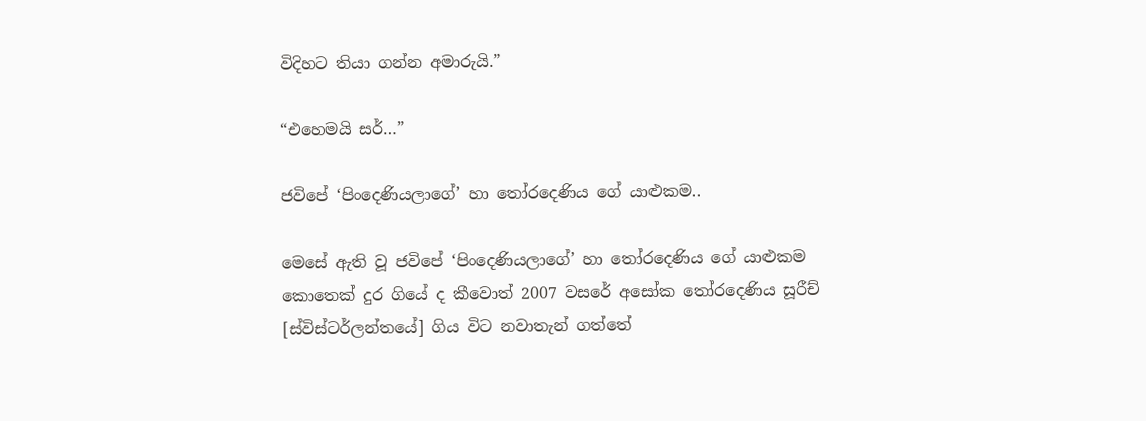විදිහට තියා ගන්න අමාරුයි.”

“එහෙමයි සර්…”

ජවිපේ ‘පිංදෙණියලාගේ’ හා තෝරදෙණිය ගේ යාළුකම..

මෙසේ ඇති වූ ජවිපේ ‘පිංදෙණියලාගේ’ හා තෝරදෙණිය ගේ යාළුකම කොතෙක් දුර ගියේ ද කීවොත් 2007 වසරේ අසෝක තෝරදෙණිය සූරීච් [ස්විස්ටර්ලන්තයේ] ගිය විට නවාතැන් ගත්තේ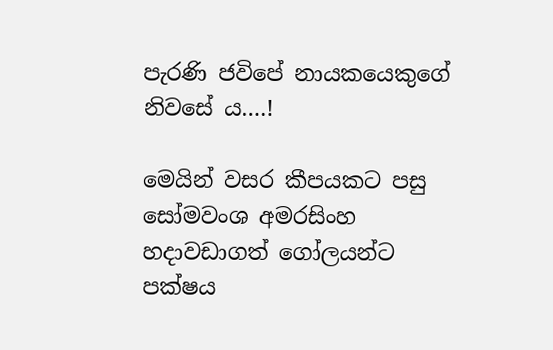පැරණි ජවිපේ නායකයෙකුගේ නිවසේ ය….!

මෙයින් වසර කීපයකට පසු සෝමවංශ අමරසිංහ හදාවඩාගත් ගෝලයන්ට පක්ෂය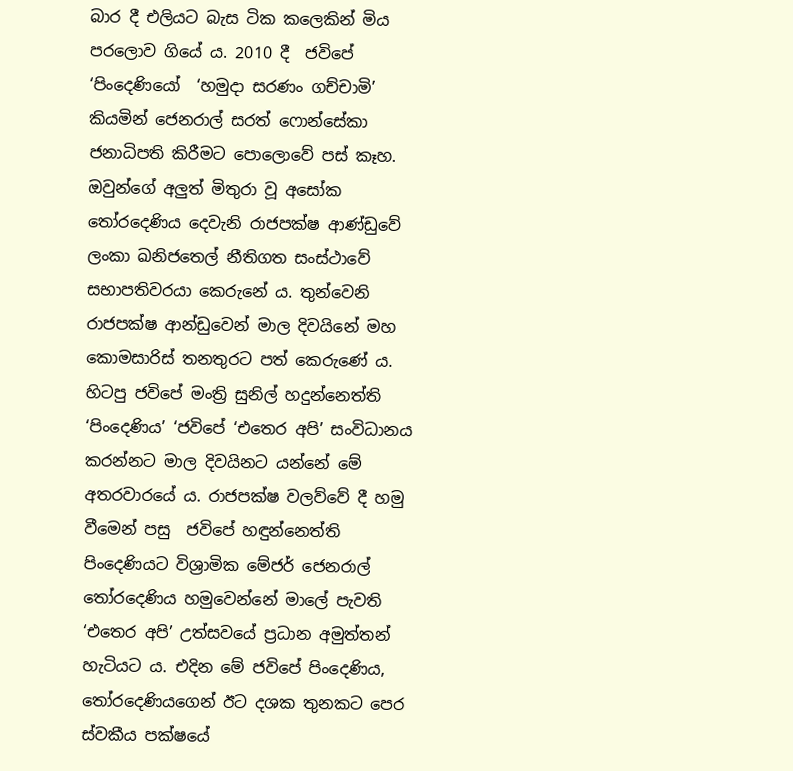බාර දී එලියට බැස ටික කලෙකින් මිය පරලොව ගියේ ය. 2010 දී  ජවිපේ ‘පිංදෙණියෝ  ‘හමුදා සරණං ගච්චාමි’ කියමින් ජෙනරාල් සරත් ෆොන්සේකා ජනාධිපති කිරීමට පොලොවේ පස් කෑහ. ඔවුන්ගේ අලුත් මිතුරා වූ අසෝක තෝරදෙණිය දෙවැනි රාජපක්ෂ ආණ්ඩුවේ ලංකා ඛනිජතෙල් නීතිගත සංස්ථාවේ සභාපතිවරයා කෙරුනේ ය. තුන්වෙනි රාජපක්ෂ ආන්ඩුවෙන් මාල දිවයිනේ මහ කොමසාරිස් තනතුරට පත් කෙරුණේ ය.  හිටපු ජවිපේ මංත්‍රි සුනිල් හදුන්නෙත්ති ‘පිංදෙණිය’ ‘ජවිපේ ‘එතෙර අපි’ සංවිධානය කරන්නට මාල දිවයිනට යන්නේ මේ අතරවාරයේ ය. රාජපක්ෂ වලව්වේ දී හමු වීමෙන් පසු  ජවිපේ හඳුන්නෙත්ති  පිංදෙණියට විශ්‍රාමික මේජර් ජෙනරාල් තෝරදෙණිය හමුවෙන්නේ මාලේ පැවති ‘එතෙර අපි’ උත්සවයේ ප්‍රධාන අමුත්තන් හැටියට ය. එදින මේ ජවිපේ පිංදෙණිය, තෝරදෙණියගෙන් ඊට දශක තුනකට පෙර ස්වකීය පක්ෂයේ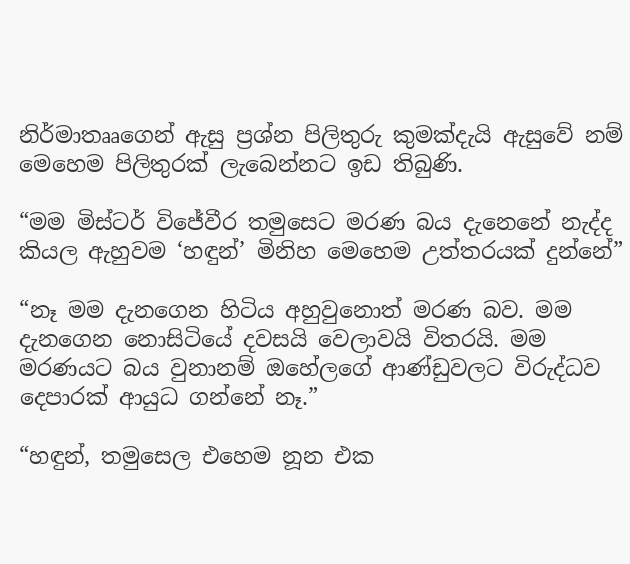නිර්මාතෲගෙන් ඇසු ප්‍රශ්න පිලිතුරු කුමක්දැයි ඇසුවේ නම් මෙහෙම පිලිතුරක් ලැබෙන්නට ඉඩ තිබුණි.

“මම මිස්ටර් විජේවීර තමුසෙට මරණ බය දැනෙනේ නැද්ද කියල ඇහුවම ‘හඳුන්’ මිනිහ මෙහෙම උත්තරයක් දුන්නේ”

“නෑ මම දැනගෙන හිටිය අහුවුනොත් මරණ බව. මම දැනගෙන නොසිටියේ දවසයි වෙලාවයි විතරයි. මම මරණයට බය වුනානම් ඔහේලගේ ආණ්ඩුවලට විරුද්ධව දෙපාරක් ආයුධ ගන්නේ නෑ.”

“හඳුන්, තමුසෙල එහෙම නූන එක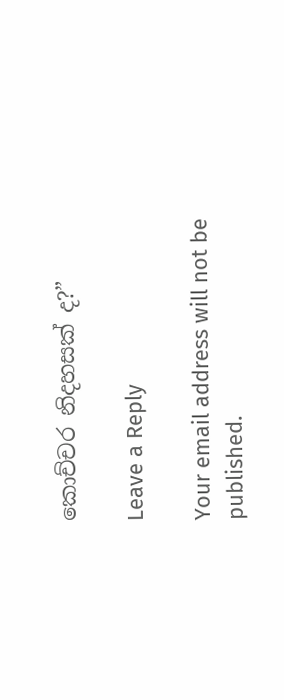කොච්චර නිදහසක් ද?”

Leave a Reply

Your email address will not be published.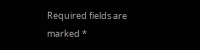Required fields are marked *